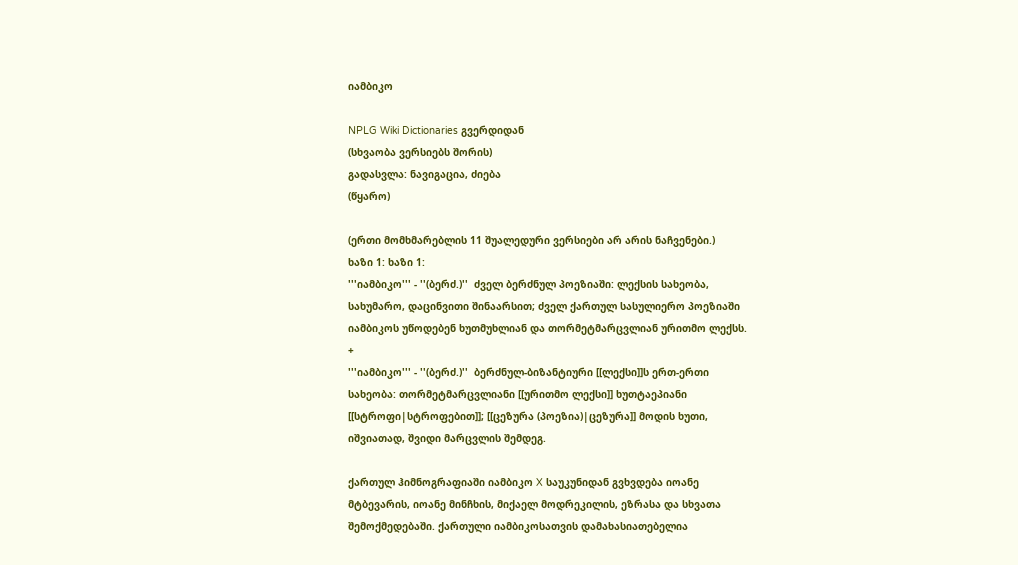იამბიკო

NPLG Wiki Dictionaries გვერდიდან
(სხვაობა ვერსიებს შორის)
გადასვლა: ნავიგაცია, ძიება
(წყარო)

(ერთი მომხმარებლის 11 შუალედური ვერსიები არ არის ნაჩვენები.)
ხაზი 1: ხაზი 1:
'''იამბიკო''' - ''(ბერძ.)''  ძველ ბერძნულ პოეზიაში: ლექსის სახეობა, სახუმარო, დაცინვითი შინაარსით; ძველ ქართულ სასულიერო პოეზიაში იამბიკოს უწოდებენ ხუთმუხლიან და თორმეტმარცვლიან ურითმო ლექსს.
+
'''იამბიკო''' - ''(ბერძ.)''  ბერძნულ-ბიზანტიური [[ლექსი]]ს ერთ-ერთი სახეობა: თორმეტმარცვლიანი [[ურითმო ლექსი]] ხუთტაეპიანი [[სტროფი|სტროფებით]]; [[ცეზურა (პოეზია)|ცეზურა]] მოდის ხუთი, იშვიათად, შვიდი მარცვლის შემდეგ.

ქართულ ჰიმნოგრაფიაში იამბიკო X საუკუნიდან გვხვდება იოანე მტბევარის, იოანე მინჩხის, მიქაელ მოდრეკილის, ეზრასა და სხვათა შემოქმედებაში. ქართული იამბიკოსათვის დამახასიათებელია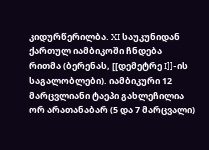კიდურწერილბა. XI საუკუნიდან ქართულ იამბიკოში ჩნდება რითმა (ბერენას, [[დემეტრე I]]-ის საგალობლები). იამბიკური 12 მარცვლიანი ტაეპი გახლეჩილია ორ არათანაბარ (5 და 7 მარცვალი)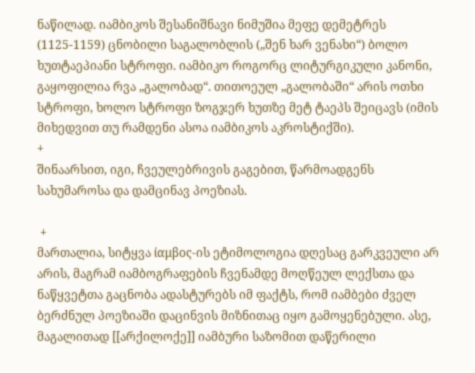ნაწილად. იამბიკოს შესანიშნავი ნიმუშია მეფე დემეტრეს (1125-1159) ცნობილი საგალობლის („შენ ხარ ვენახი“) ბოლო ხუთტაეპიანი სტროფი. იამბიკო როგორც ლიტურგიკული კანონი, გაყოფილია რვა „გალობად“. თითოეულ „გალობაში“ არის ოთხი სტროფი, ხოლო სტროფი ზოგჯერ ხუთზე მეტ ტაეპს შეიცავს (იმის მიხედვით თუ რამდენი ასოა იამბიკოს აკროსტიქში).
+
შინაარსით, იგი, ჩვეულებრივის გაგებით, წარმოადგენს სახუმაროსა და დამცინავ პოეზიას.

 +
მართალია, სიტყვა ίαμβος-ის ეტიმოლოგია დღესაც გარკვეული არ არის, მაგრამ იამბოგრაფების ჩვენამდე მოღწეულ ლექსთა და ნაწყვეტთა გაცნობა ადასტურებს იმ ფაქტს, რომ იამბები ძველ ბერძნულ პოეზიაში დაცინვის მიზნითაც იყო გამოყენებული. ასე, მაგალითად [[არქილოქე]] იამბური საზომით დაწერილი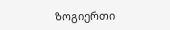ზოგიერთი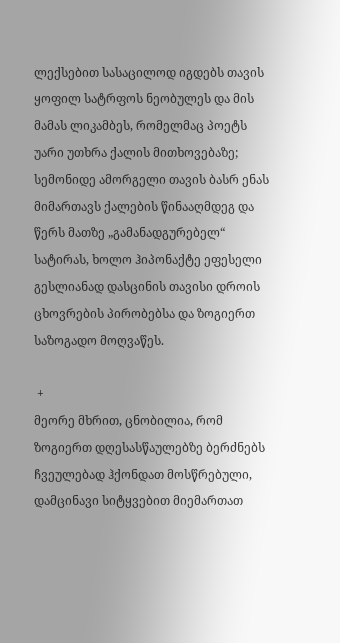ლექსებით სასაცილოდ იგდებს თავის ყოფილ სატრფოს ნეობულეს და მის მამას ლიკამბეს, რომელმაც პოეტს უარი უთხრა ქალის მითხოვებაზე; სემონიდე ამორგელი თავის ბასრ ენას მიმართავს ქალების წინააღმდეგ და წერს მათზე „გამანადგურებელ“ სატირას, ხოლო ჰიპონაქტე ეფესელი გესლიანად დასცინის თავისი დროის ცხოვრების პირობებსა და ზოგიერთ საზოგადო მოღვაწეს.

 +
მეორე მხრით, ცნობილია, რომ ზოგიერთ დღესასწაულებზე ბერძნებს ჩვეულებად ჰქონდათ მოსწრებული, დამცინავი სიტყვებით მიემართათ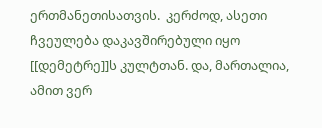ერთმანეთისათვის.  კერძოდ, ასეთი ჩვეულება დაკავშირებული იყო [[დემეტრე]]ს კულტთან. და, მართალია, ამით ვერ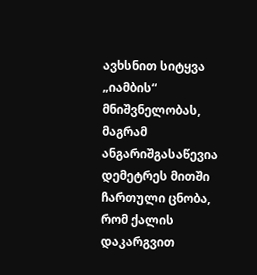ავხსნით სიტყვა „იამბის“ მნიშვნელობას, მაგრამ ანგარიშგასაწევია დემეტრეს მითში ჩართული ცნობა, რომ ქალის დაკარგვით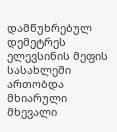დამწუხრებულ დემეტრეს ელევსინის მეფის სასახლეში ართობდა მხიარული მხევალი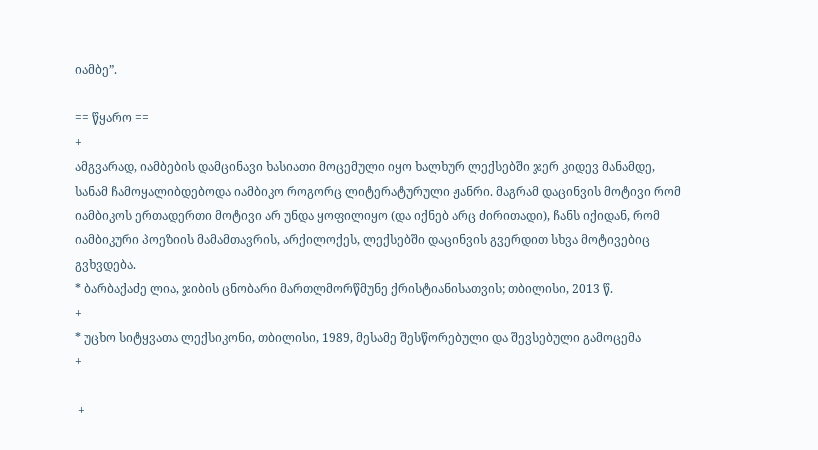იამბე”.

== წყარო ==
+
ამგვარად, იამბების დამცინავი ხასიათი მოცემული იყო ხალხურ ლექსებში ჯერ კიდევ მანამდე, სანამ ჩამოყალიბდებოდა იამბიკო როგორც ლიტერატურული ჟანრი. მაგრამ დაცინვის მოტივი რომ იამბიკოს ერთადერთი მოტივი არ უნდა ყოფილიყო (და იქნებ არც ძირითადი), ჩანს იქიდან, რომ იამბიკური პოეზიის მამამთავრის, არქილოქეს, ლექსებში დაცინვის გვერდით სხვა მოტივებიც გვხვდება.
* ბარბაქაძე ლია, ჯიბის ცნობარი მართლმორწმუნე ქრისტიანისათვის; თბილისი, 2013 წ.
+
* უცხო სიტყვათა ლექსიკონი, თბილისი, 1989, მესამე შესწორებული და შევსებული გამოცემა
+

 +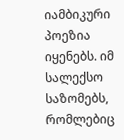იამბიკური პოეზია იყენებს. იმ სალექსო საზომებს, რომლებიც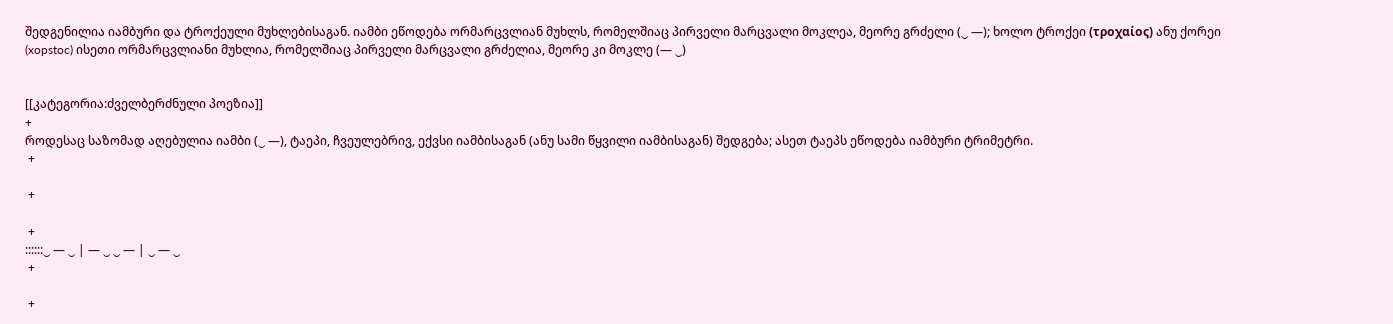შედგენილია იამბური და ტროქეული მუხლებისაგან. იამბი ეწოდება ორმარცვლიან მუხლს, რომელშიაც პირველი მარცვალი მოკლეა, მეორე გრძელი (‿ —); ხოლო ტროქეი (τροχαίος) ანუ ქორეი (xopstoc) ისეთი ორმარცვლიანი მუხლია, რომელშიაც პირველი მარცვალი გრძელია, მეორე კი მოკლე (— ‿)


[[კატეგორია:ძველბერძნული პოეზია]]
+
როდესაც საზომად აღებულია იამბი (‿ —), ტაეპი, ჩვეულებრივ, ექვსი იამბისაგან (ანუ სამი წყვილი იამბისაგან) შედგება; ასეთ ტაეპს ეწოდება იამბური ტრიმეტრი.
 +

 +

 +
::::::‿ — ‿ | — ‿ ‿ — | ‿ — ‿
 +

 +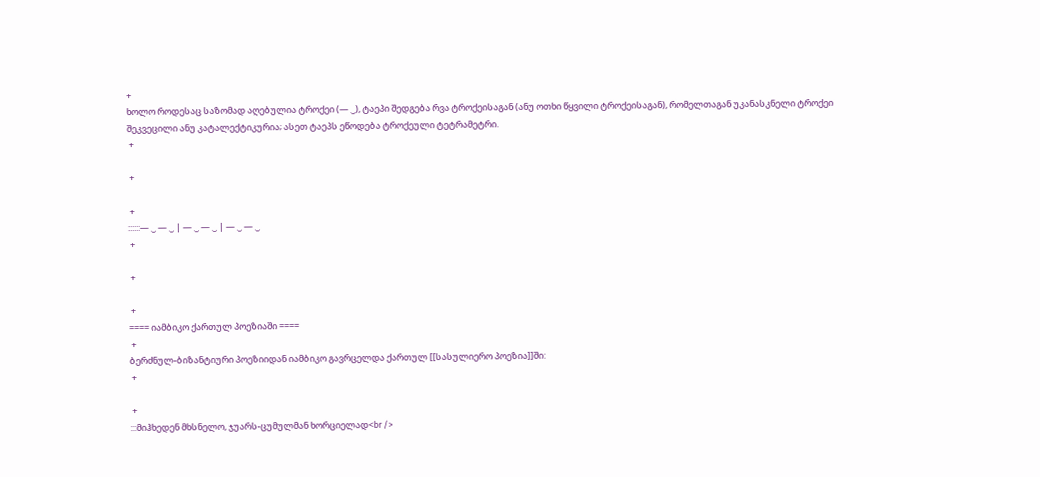+
ხოლო როდესაც საზომად აღებულია ტროქეი (— ‿), ტაეპი შედგება რვა ტროქეისაგან (ანუ ოთხი წყვილი ტროქეისაგან), რომელთაგან უკანასკნელი ტროქეი შეკვეცილი ანუ კატალექტიკურია; ასეთ ტაეპს ეწოდება ტროქეული ტეტრამეტრი.
 +

 +

 +
::::::— ‿ — ‿ | — ‿ — ‿ | — ‿ — ‿
 +

 +

 +
==== იამბიკო ქართულ პოეზიაში ====
 +
ბერძნულ-ბიზანტიური პოეზიიდან იამბიკო გავრცელდა ქართულ [[სასულიერო პოეზია]]ში:
 +

 +
:::მიჰხედენ მხსნელო, ჯუარს-ცუმულმან ხორციელად<br />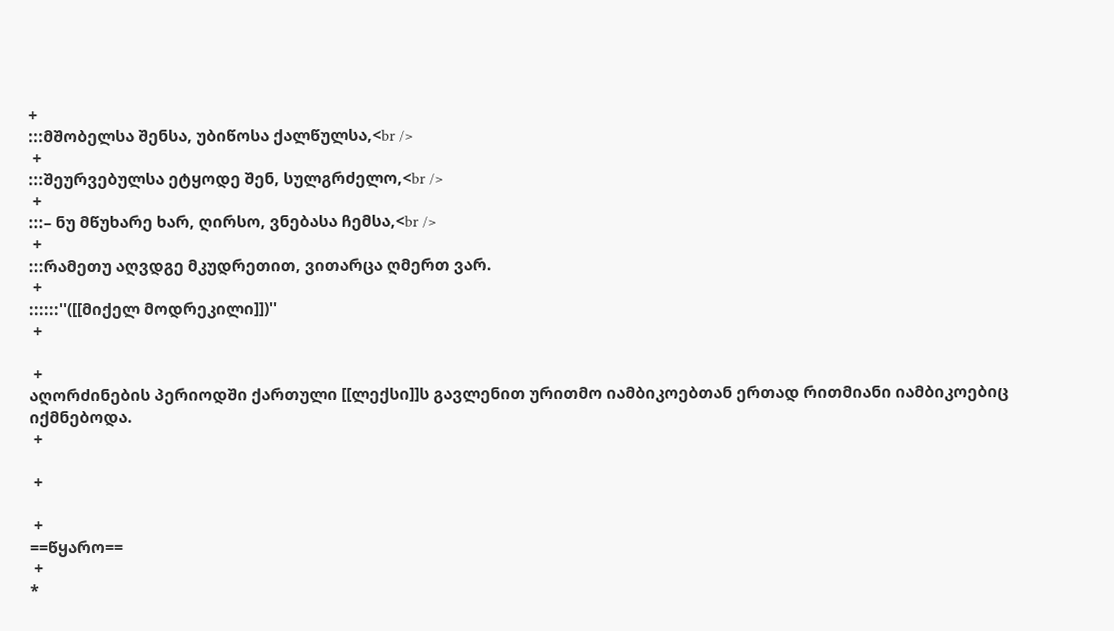+
:::მშობელსა შენსა, უბიწოსა ქალწულსა,<br />
 +
:::შეურვებულსა ეტყოდე შენ, სულგრძელო,<br />
 +
:::– ნუ მწუხარე ხარ, ღირსო, ვნებასა ჩემსა,<br />
 +
:::რამეთუ აღვდგე მკუდრეთით, ვითარცა ღმერთ ვარ.
 +
::::::''([[მიქელ მოდრეკილი]])''
 +

 +
აღორძინების პერიოდში ქართული [[ლექსი]]ს გავლენით ურითმო იამბიკოებთან ერთად რითმიანი იამბიკოებიც იქმნებოდა.
 +

 +

 +
==წყარო==
 +
*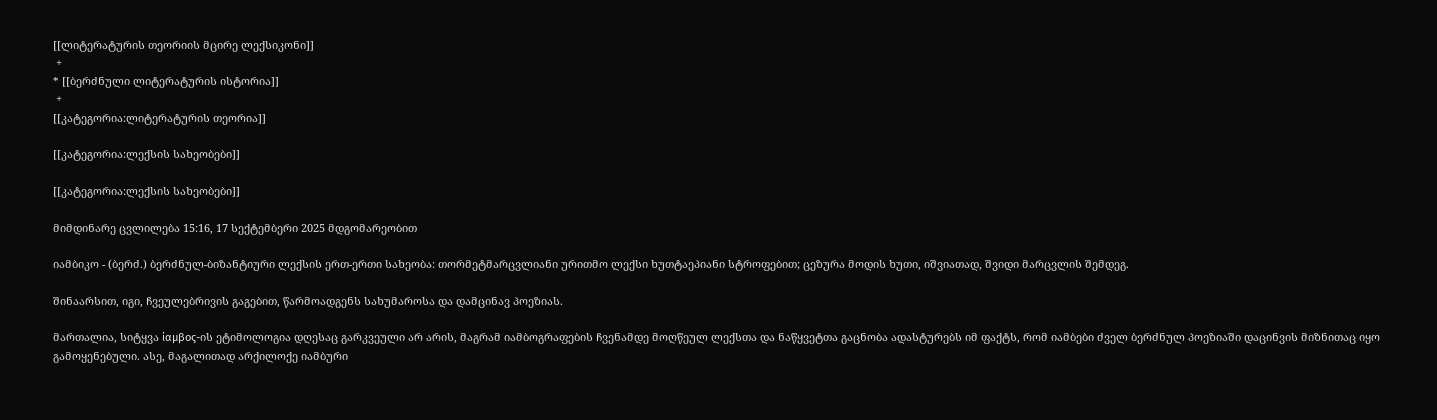[[ლიტერატურის თეორიის მცირე ლექსიკონი]]
 +
* [[ბერძნული ლიტერატურის ისტორია]]
 +
[[კატეგორია:ლიტერატურის თეორია]]

[[კატეგორია:ლექსის სახეობები]]

[[კატეგორია:ლექსის სახეობები]]

მიმდინარე ცვლილება 15:16, 17 სექტემბერი 2025 მდგომარეობით

იამბიკო - (ბერძ.) ბერძნულ-ბიზანტიური ლექსის ერთ-ერთი სახეობა: თორმეტმარცვლიანი ურითმო ლექსი ხუთტაეპიანი სტროფებით; ცეზურა მოდის ხუთი, იშვიათად, შვიდი მარცვლის შემდეგ.

შინაარსით, იგი, ჩვეულებრივის გაგებით, წარმოადგენს სახუმაროსა და დამცინავ პოეზიას.

მართალია, სიტყვა ίαμβος-ის ეტიმოლოგია დღესაც გარკვეული არ არის, მაგრამ იამბოგრაფების ჩვენამდე მოღწეულ ლექსთა და ნაწყვეტთა გაცნობა ადასტურებს იმ ფაქტს, რომ იამბები ძველ ბერძნულ პოეზიაში დაცინვის მიზნითაც იყო გამოყენებული. ასე, მაგალითად არქილოქე იამბური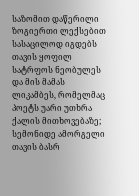საზომით დაწერილი ზოგიერთი ლექსებით სასაცილოდ იგდებს თავის ყოფილ სატრფოს ნეობულეს და მის მამას ლიკამბეს, რომელმაც პოეტს უარი უთხრა ქალის მითხოვებაზე; სემონიდე ამორგელი თავის ბასრ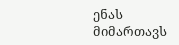ენას მიმართავს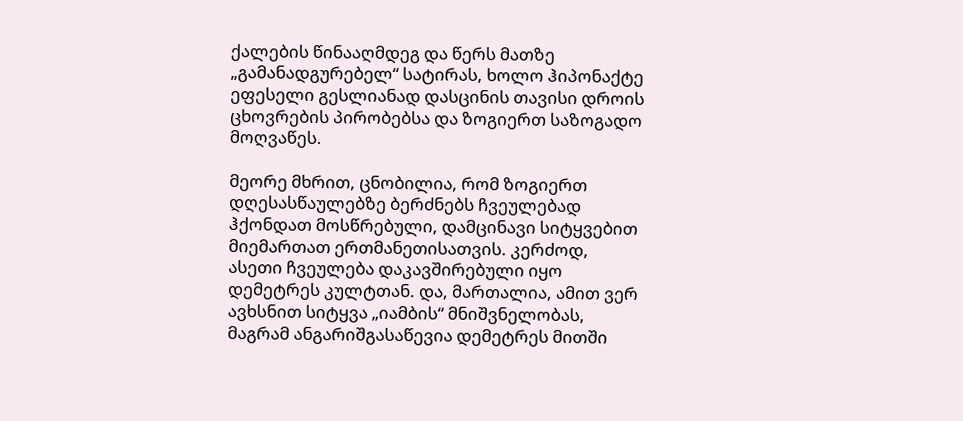ქალების წინააღმდეგ და წერს მათზე „გამანადგურებელ“ სატირას, ხოლო ჰიპონაქტე ეფესელი გესლიანად დასცინის თავისი დროის ცხოვრების პირობებსა და ზოგიერთ საზოგადო მოღვაწეს.

მეორე მხრით, ცნობილია, რომ ზოგიერთ დღესასწაულებზე ბერძნებს ჩვეულებად ჰქონდათ მოსწრებული, დამცინავი სიტყვებით მიემართათ ერთმანეთისათვის. კერძოდ, ასეთი ჩვეულება დაკავშირებული იყო დემეტრეს კულტთან. და, მართალია, ამით ვერ ავხსნით სიტყვა „იამბის“ მნიშვნელობას, მაგრამ ანგარიშგასაწევია დემეტრეს მითში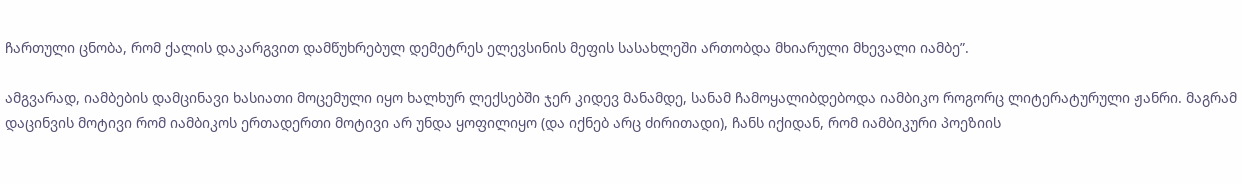ჩართული ცნობა, რომ ქალის დაკარგვით დამწუხრებულ დემეტრეს ელევსინის მეფის სასახლეში ართობდა მხიარული მხევალი იამბე”.

ამგვარად, იამბების დამცინავი ხასიათი მოცემული იყო ხალხურ ლექსებში ჯერ კიდევ მანამდე, სანამ ჩამოყალიბდებოდა იამბიკო როგორც ლიტერატურული ჟანრი. მაგრამ დაცინვის მოტივი რომ იამბიკოს ერთადერთი მოტივი არ უნდა ყოფილიყო (და იქნებ არც ძირითადი), ჩანს იქიდან, რომ იამბიკური პოეზიის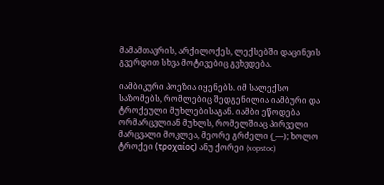მამამთავრის, არქილოქეს, ლექსებში დაცინვის გვერდით სხვა მოტივებიც გვხვდება.

იამბიკური პოეზია იყენებს. იმ სალექსო საზომებს, რომლებიც შედგენილია იამბური და ტროქეული მუხლებისაგან. იამბი ეწოდება ორმარცვლიან მუხლს, რომელშიაც პირველი მარცვალი მოკლეა, მეორე გრძელი (‿ —); ხოლო ტროქეი (τροχαίος) ანუ ქორეი (xopstoc)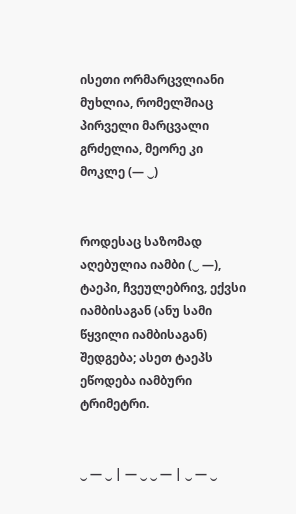ისეთი ორმარცვლიანი მუხლია, რომელშიაც პირველი მარცვალი გრძელია, მეორე კი მოკლე (— ‿)


როდესაც საზომად აღებულია იამბი (‿ —), ტაეპი, ჩვეულებრივ, ექვსი იამბისაგან (ანუ სამი წყვილი იამბისაგან) შედგება; ასეთ ტაეპს ეწოდება იამბური ტრიმეტრი.


‿ — ‿ | — ‿ ‿ — | ‿ — ‿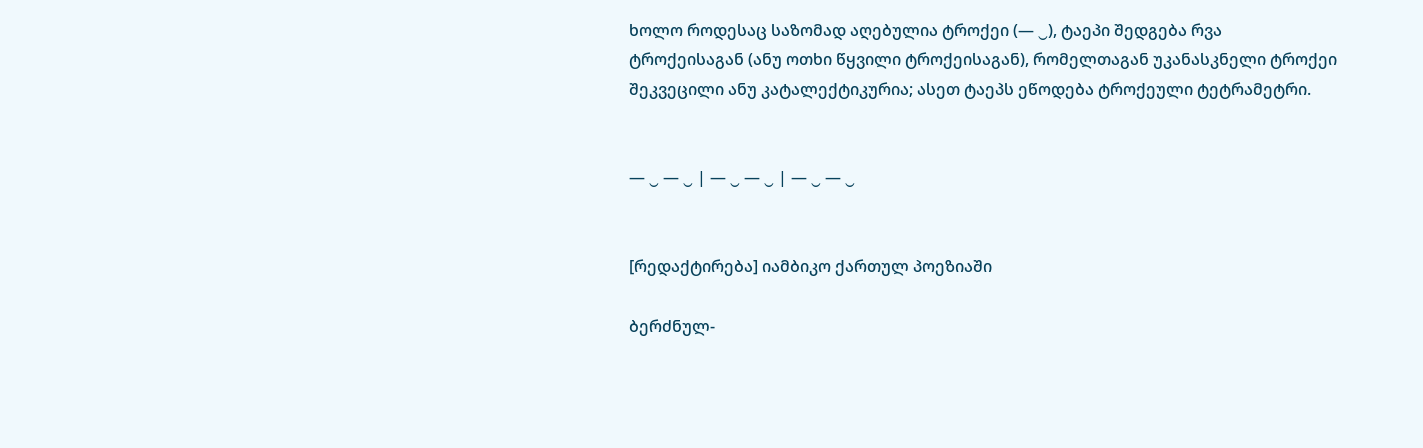ხოლო როდესაც საზომად აღებულია ტროქეი (— ‿), ტაეპი შედგება რვა ტროქეისაგან (ანუ ოთხი წყვილი ტროქეისაგან), რომელთაგან უკანასკნელი ტროქეი შეკვეცილი ანუ კატალექტიკურია; ასეთ ტაეპს ეწოდება ტროქეული ტეტრამეტრი.


— ‿ — ‿ | — ‿ — ‿ | — ‿ — ‿


[რედაქტირება] იამბიკო ქართულ პოეზიაში

ბერძნულ-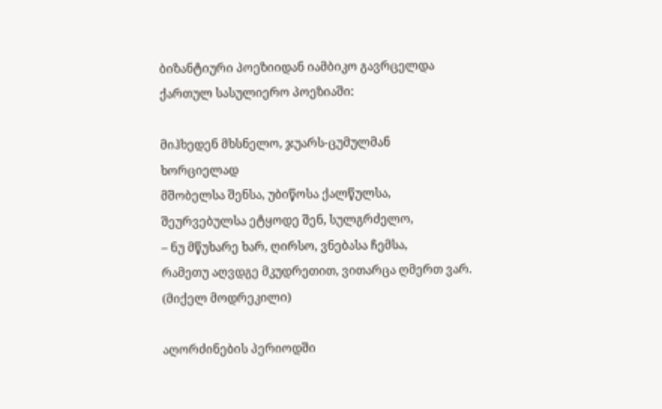ბიზანტიური პოეზიიდან იამბიკო გავრცელდა ქართულ სასულიერო პოეზიაში:

მიჰხედენ მხსნელო, ჯუარს-ცუმულმან ხორციელად
მშობელსა შენსა, უბიწოსა ქალწულსა,
შეურვებულსა ეტყოდე შენ, სულგრძელო,
– ნუ მწუხარე ხარ, ღირსო, ვნებასა ჩემსა,
რამეთუ აღვდგე მკუდრეთით, ვითარცა ღმერთ ვარ.
(მიქელ მოდრეკილი)

აღორძინების პერიოდში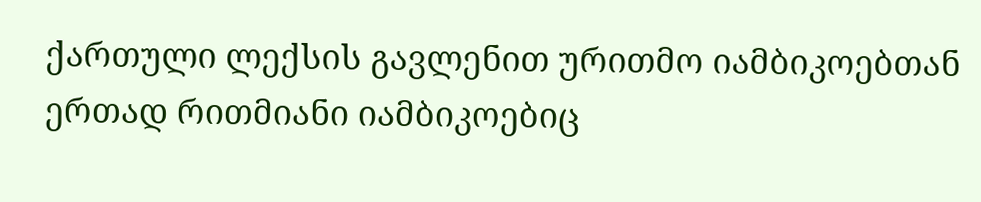ქართული ლექსის გავლენით ურითმო იამბიკოებთან ერთად რითმიანი იამბიკოებიც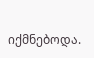იქმნებოდა.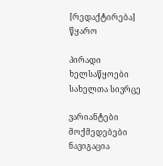[რედაქტირება] წყარო

პირადი ხელსაწყოები
სახელთა სივრცე

ვარიანტები
მოქმედებები
ნავიგაცია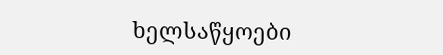ხელსაწყოები